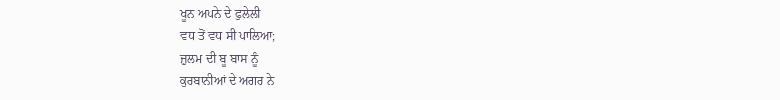ਖੂਨ ਅਪਨੇ ਦੇ ਫੁਲੇਲੀ
ਵਧ ਤੋਂ ਵਧ ਸੀ ਪਾਲਿਆ;
ਜ਼ੁਲਮ ਦੀ ਬੂ ਬਾਸ ਨੂੰ
ਕੁਰਬਾਨੀਆਂ ਦੇ ਅਗਰ ਨੇ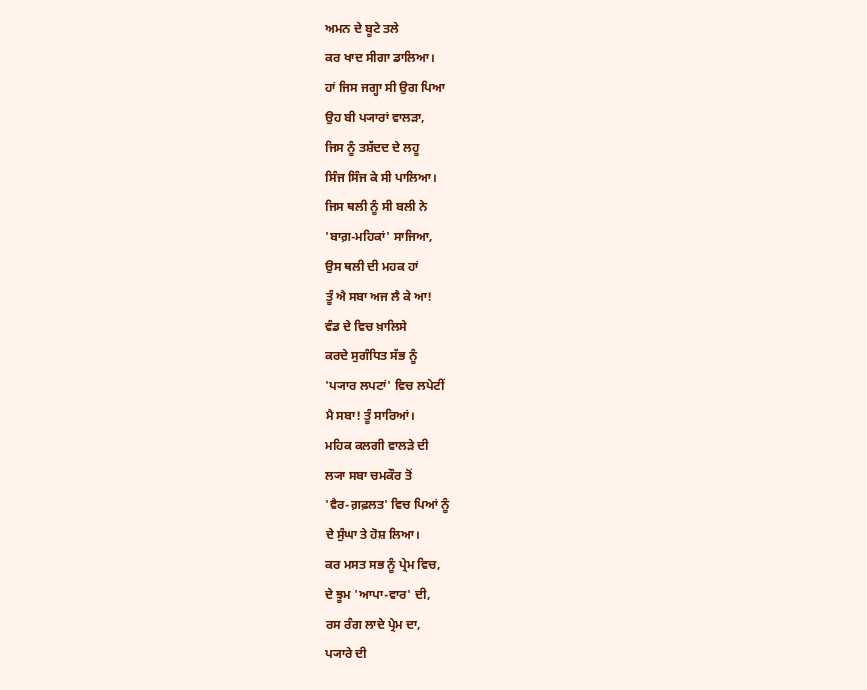ਅਮਨ ਦੇ ਬੂਟੇ ਤਲੇ
ਕਰ ਖਾਦ ਸੀਗਾ ਡਾਲਿਆ।
ਹਾਂ ਜਿਸ ਜਗ੍ਹਾ ਸੀ ਉਗ ਪਿਆ
ਉਹ ਬੀ ਪ੍ਯਾਰਾਂ ਵਾਲੜਾ,
ਜਿਸ ਨੂੰ ਤਸ਼ੱਦਦ ਦੇ ਲਹੂ
ਸਿੰਜ ਸਿੰਜ ਕੇ ਸੀ ਪਾਲਿਆ।
ਜਿਸ ਥਲੀ ਨੂੰ ਸੀ ਬਲੀ ਨੇ
'ਬਾਗ਼-ਮਹਿਕਾਂ' ਸਾਜਿਆ,
ਉਸ ਥਲੀ ਦੀ ਮਹਕ ਹਾਂ
ਤੂੰ ਐ ਸਬਾ ਅਜ ਲੈ ਕੇ ਆ!
ਵੰਡ ਦੇ ਵਿਚ ਖ਼ਾਲਿਸੇ
ਕਰਦੇ ਸੁਗੰਧਿਤ ਸੱਭ ਨੂੰ
'ਪ੍ਯਾਰ ਲਪਟਾਂ' ਵਿਚ ਲਪੇਟੀਂ
ਮੈ ਸਬਾ! ਤੂੰ ਸਾਰਿਆਂ।
ਮਹਿਕ ਕਲਗੀ ਵਾਲੜੇ ਦੀ
ਲ੍ਯਾ ਸਬਾ ਚਮਕੌਰ ਤੋਂ
'ਵੈਰ-ਗ਼ਫ਼ਲਤ' ਵਿਚ ਪਿਆਂ ਨੂੰ
ਦੇ ਸੁੰਘਾ ਤੇ ਹੋਸ਼ ਲਿਆ।
ਕਰ ਮਸਤ ਸਭ ਨੂੰ ਪ੍ਰੇਮ ਵਿਚ,
ਦੇ ਝੂਮ 'ਆਪਾ-ਵਾਰ' ਦੀ,
ਰਸ ਰੰਗ ਲਾਦੇ ਪ੍ਰੇਮ ਦਾ,
ਪ੍ਯਾਰੇ ਦੀ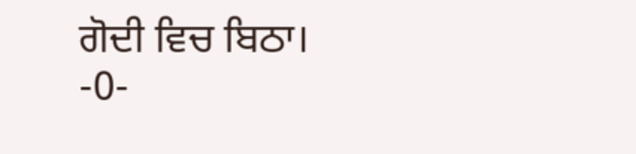ਗੋਦੀ ਵਿਚ ਬਿਠਾ।
-0-